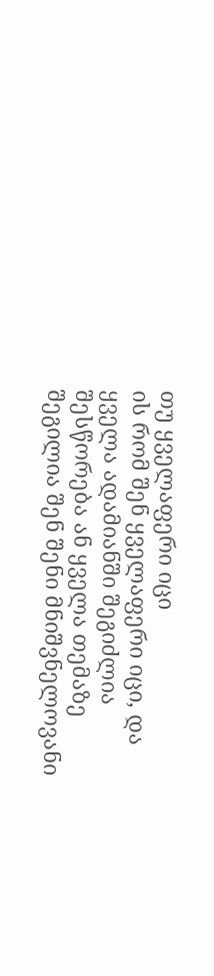თუ ყველაფერი იცი
ის რომ შენ ყველაფერი იცი, და ყველა ადამიანში შეგიძლია შესწორება ან ყველა თემაზე შეგილია შენ შენი მნიშვნელოვანი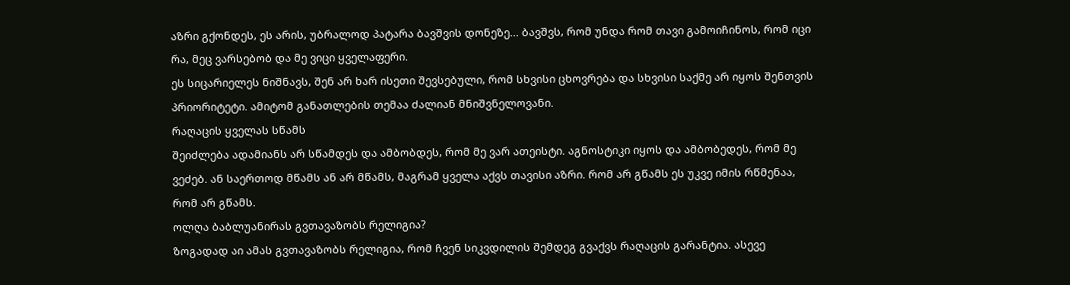აზრი გქონდეს, ეს არის, უბრალოდ პატარა ბავშვის დონეზე... ბავშვს, რომ უნდა რომ თავი გამოიჩინოს, რომ იცი რა, მეც ვარსებობ და მე ვიცი ყველაფერი.
ეს სიცარიელეს ნიშნავს, შენ არ ხარ ისეთი შევსებული, რომ სხვისი ცხოვრება და სხვისი საქმე არ იყოს შენთვის პრიორიტეტი. ამიტომ განათლების თემაა ძალიან მნიშვნელოვანი.
რაღაცის ყველას სწამს
შეიძლება ადამიანს არ სწამდეს და ამბობდეს, რომ მე ვარ ათეისტი. აგნოსტიკი იყოს და ამბობედეს, რომ მე ვეძებ. ან საერთოდ მწამს ან არ მწამს, მაგრამ ყველა აქვს თავისი აზრი. რომ არ გწამს ეს უკვე იმის რწმენაა, რომ არ გწამს.
ოლღა ბაბლუანირას გვთავაზობს რელიგია?
ზოგადად აი ამას გვთავაზობს რელიგია, რომ ჩვენ სიკვდილის შემდეგ გვაქვს რაღაცის გარანტია. ასევე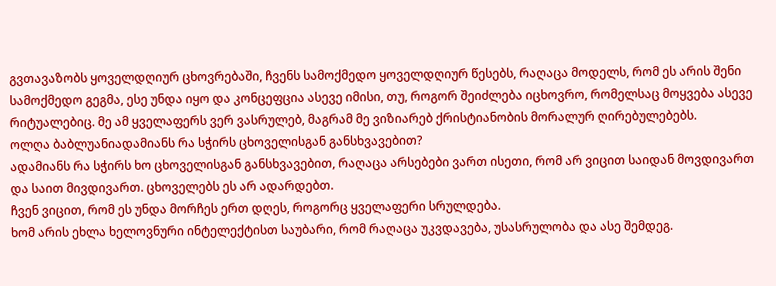გვთავაზობს ყოველდღიურ ცხოვრებაში, ჩვენს სამოქმედო ყოველდღიურ წესებს, რაღაცა მოდელს, რომ ეს არის შენი სამოქმედო გეგმა, ესე უნდა იყო და კონცეფცია ასევე იმისი, თუ, როგორ შეიძლება იცხოვრო, რომელსაც მოყვება ასევე რიტუალებიც. მე ამ ყველაფერს ვერ ვასრულებ, მაგრამ მე ვიზიარებ ქრისტიანობის მორალურ ღირებულებებს.
ოლღა ბაბლუანიადამიანს რა სჭირს ცხოველისგან განსხვავებით?
ადამიანს რა სჭირს ხო ცხოველისგან განსხვავებით, რაღაცა არსებები ვართ ისეთი, რომ არ ვიცით საიდან მოვდივართ და საით მივდივართ. ცხოველებს ეს არ ადარდებთ.
ჩვენ ვიცით, რომ ეს უნდა მორჩეს ერთ დღეს, როგორც ყველაფერი სრულდება.
ხომ არის ეხლა ხელოვნური ინტელექტისთ საუბარი, რომ რაღაცა უკვდავება, უსასრულობა და ასე შემდეგ.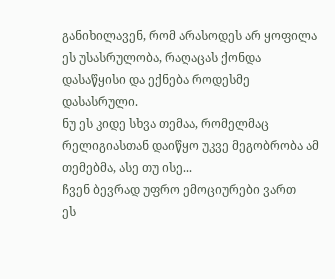განიხილავენ, რომ არასოდეს არ ყოფილა ეს უსასრულობა, რაღაცას ქონდა დასაწყისი და ექნება როდესმე დასასრული.
ნუ ეს კიდე სხვა თემაა, რომელმაც რელიგიასთან დაიწყო უკვე მეგობრობა ამ თემებმა, ასე თუ ისე...
ჩვენ ბევრად უფრო ემოციურები ვართ
ეს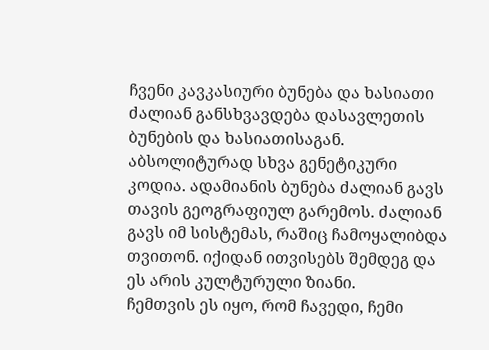ჩვენი კავკასიური ბუნება და ხასიათი ძალიან განსხვავდება დასავლეთის ბუნების და ხასიათისაგან. აბსოლიტურად სხვა გენეტიკური კოდია. ადამიანის ბუნება ძალიან გავს თავის გეოგრაფიულ გარემოს. ძალიან გავს იმ სისტემას, რაშიც ჩამოყალიბდა თვითონ. იქიდან ითვისებს შემდეგ და ეს არის კულტურული ზიანი.
ჩემთვის ეს იყო, რომ ჩავედი, ჩემი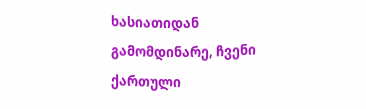ხასიათიდან გამომდინარე, ჩვენი ქართული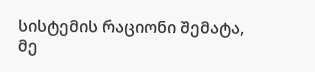სისტემის რაციონი შემატა, მე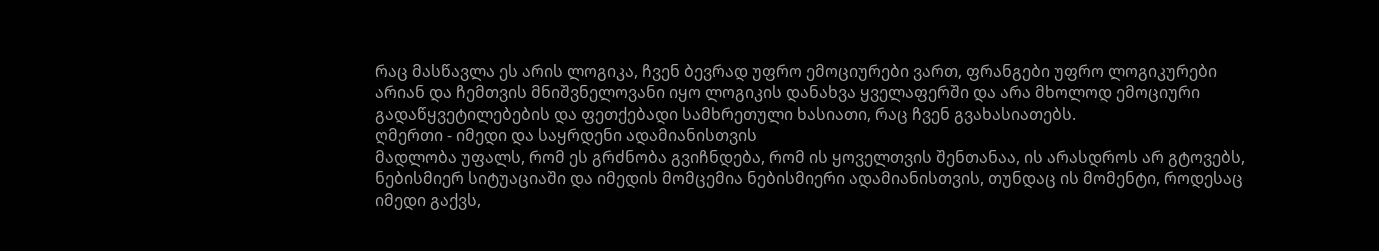რაც მასწავლა ეს არის ლოგიკა, ჩვენ ბევრად უფრო ემოციურები ვართ, ფრანგები უფრო ლოგიკურები არიან და ჩემთვის მნიშვნელოვანი იყო ლოგიკის დანახვა ყველაფერში და არა მხოლოდ ემოციური გადაწყვეტილებების და ფეთქებადი სამხრეთული ხასიათი, რაც ჩვენ გვახასიათებს.
ღმერთი - იმედი და საყრდენი ადამიანისთვის
მადლობა უფალს, რომ ეს გრძნობა გვიჩნდება, რომ ის ყოველთვის შენთანაა, ის არასდროს არ გტოვებს, ნებისმიერ სიტუაციაში და იმედის მომცემია ნებისმიერი ადამიანისთვის, თუნდაც ის მომენტი, როდესაც იმედი გაქვს,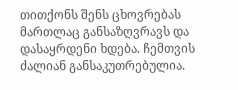თითქონს შენს ცხოვრებას მართლაც განსაზღვრავს და დასაყრდენი ხდება. ჩემთვის ძალიან განსაკუთრებულია.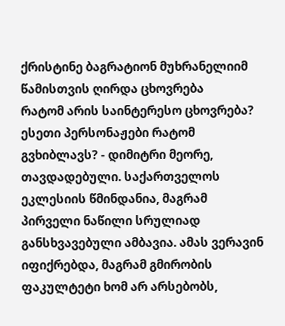ქრისტინე ბაგრატიონ მუხრანელიიმ წამისთვის ღირდა ცხოვრება
რატომ არის საინტერესო ცხოვრება? ესეთი პერსონაჟები რატომ გვხიბლავს? - დიმიტრი მეორე, თავდადებული. საქართველოს ეკლესიის წმინდანია, მაგრამ პირველი ნაწილი სრულიად განსხვავებული ამბავია. ამას ვერავინ იფიქრებდა, მაგრამ გმირობის ფაკულტეტი ხომ არ არსებობს,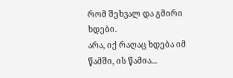რომ შეხვალ და გმირი ხდები.
არა, იქ რაღაც ხდება იმ წამში, ის წამია...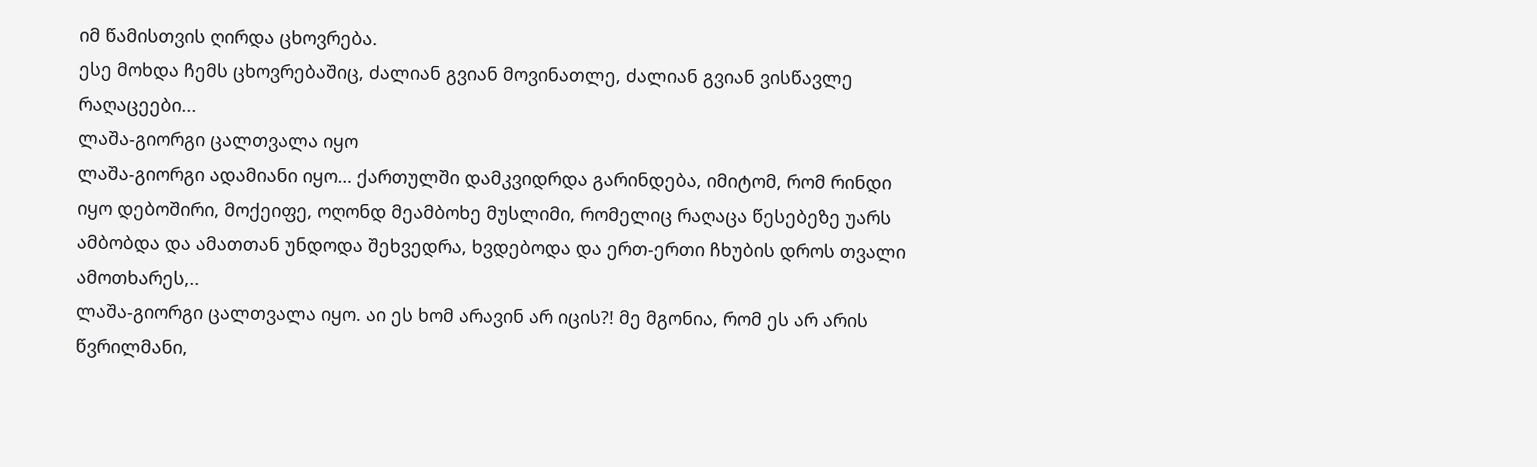იმ წამისთვის ღირდა ცხოვრება.
ესე მოხდა ჩემს ცხოვრებაშიც, ძალიან გვიან მოვინათლე, ძალიან გვიან ვისწავლე რაღაცეები...
ლაშა-გიორგი ცალთვალა იყო
ლაშა-გიორგი ადამიანი იყო… ქართულში დამკვიდრდა გარინდება, იმიტომ, რომ რინდი იყო დებოშირი, მოქეიფე, ოღონდ მეამბოხე მუსლიმი, რომელიც რაღაცა წესებეზე უარს ამბობდა და ამათთან უნდოდა შეხვედრა, ხვდებოდა და ერთ-ერთი ჩხუბის დროს თვალი ამოთხარეს,..
ლაშა-გიორგი ცალთვალა იყო. აი ეს ხომ არავინ არ იცის?! მე მგონია, რომ ეს არ არის წვრილმანი,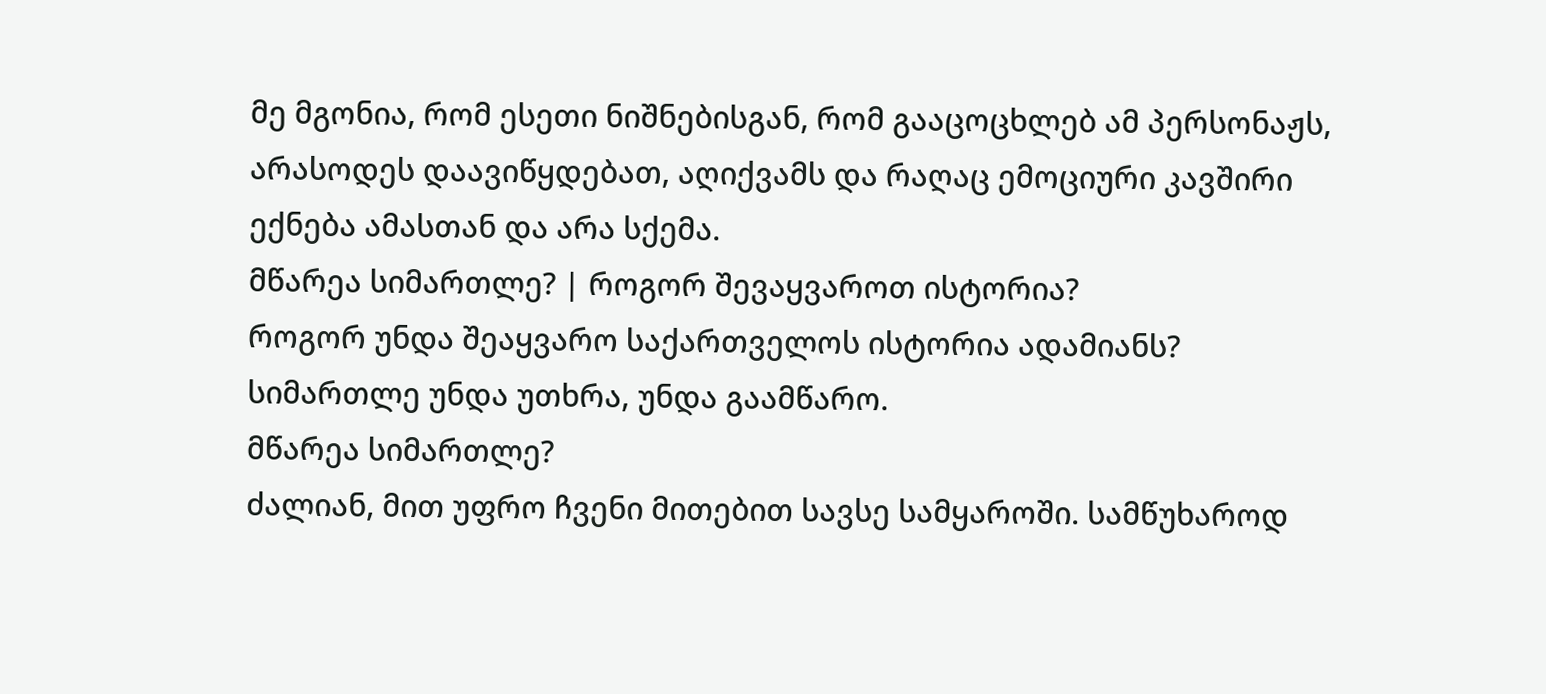მე მგონია, რომ ესეთი ნიშნებისგან, რომ გააცოცხლებ ამ პერსონაჟს, არასოდეს დაავიწყდებათ, აღიქვამს და რაღაც ემოციური კავშირი ექნება ამასთან და არა სქემა.
მწარეა სიმართლე? | როგორ შევაყვაროთ ისტორია?
როგორ უნდა შეაყვარო საქართველოს ისტორია ადამიანს?
სიმართლე უნდა უთხრა, უნდა გაამწარო.
მწარეა სიმართლე?
ძალიან, მით უფრო ჩვენი მითებით სავსე სამყაროში. სამწუხაროდ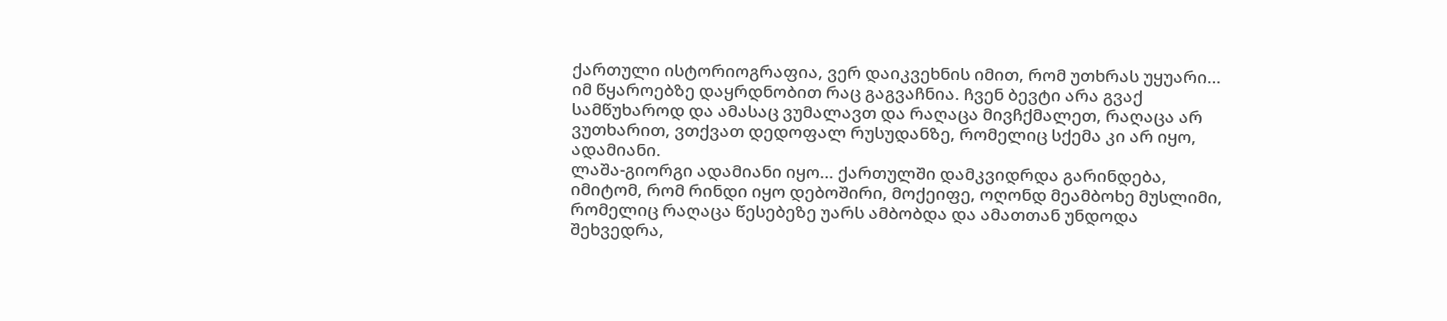ქართული ისტორიოგრაფია, ვერ დაიკვეხნის იმით, რომ უთხრას უყუარი… იმ წყაროებზე დაყრდნობით რაც გაგვაჩნია. ჩვენ ბევტი არა გვაქ სამწუხაროდ და ამასაც ვუმალავთ და რაღაცა მივჩქმალეთ, რაღაცა არ ვუთხარით, ვთქვათ დედოფალ რუსუდანზე, რომელიც სქემა კი არ იყო, ადამიანი.
ლაშა-გიორგი ადამიანი იყო… ქართულში დამკვიდრდა გარინდება, იმიტომ, რომ რინდი იყო დებოშირი, მოქეიფე, ოღონდ მეამბოხე მუსლიმი, რომელიც რაღაცა წესებეზე უარს ამბობდა და ამათთან უნდოდა შეხვედრა,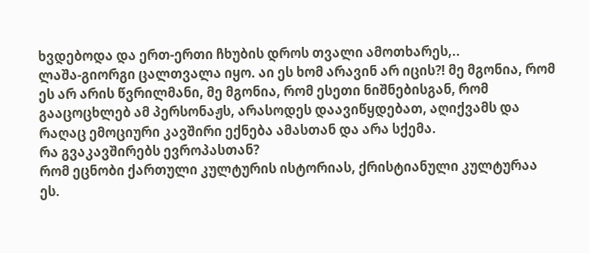ხვდებოდა და ერთ-ერთი ჩხუბის დროს თვალი ამოთხარეს,..
ლაშა-გიორგი ცალთვალა იყო. აი ეს ხომ არავინ არ იცის?! მე მგონია, რომ ეს არ არის წვრილმანი, მე მგონია, რომ ესეთი ნიშნებისგან, რომ გააცოცხლებ ამ პერსონაჟს, არასოდეს დაავიწყდებათ, აღიქვამს და რაღაც ემოციური კავშირი ექნება ამასთან და არა სქემა.
რა გვაკავშირებს ევროპასთან?
რომ ეცნობი ქართული კულტურის ისტორიას, ქრისტიანული კულტურაა ეს.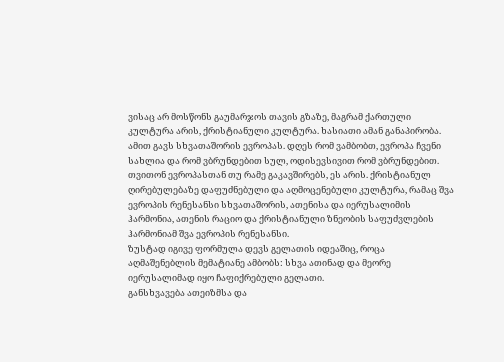ვისაც არ მოსწონს გაუმარჯოს თავის გზაზე, მაგრამ ქართული კულტურა არის, ქრისტიანული კულტურა. ხასიათი ამან განაპირობა.
ამით გავს სხვათაშორის ევროპას. დღეს რომ ვამბობთ, ევროპა ჩვენი სახლია და რომ ვბრუნდებით სულ, ოდისევსივით რომ ვბრუნდებით.
თვითონ ევროპასთან თუ რამე გაკავშირებს, ეს არის. ქრისტიანულ ღირებულებაზე დაფუძნებული და აღმოცენებული კულტურა, რამაც შვა ევროპის რენესანსი სხვათაშორის, ათენისა და იერუსალიმის ჰარმონია, ათენის რაციო და ქრისტიანული ზნეობის საფუძვლების ჰარმონიამ შვა ევროპის რენესანსი.
ზუსტად იგივე ფორმულა დევს გელათის იდეაშიც, როცა აღმაშენებლის მემატიანე ამბობს: სხვა ათინად და მეორე იერუსალიმად იყო ჩაფიქრებული გელათი.
განსხვავება ათეიზმსა და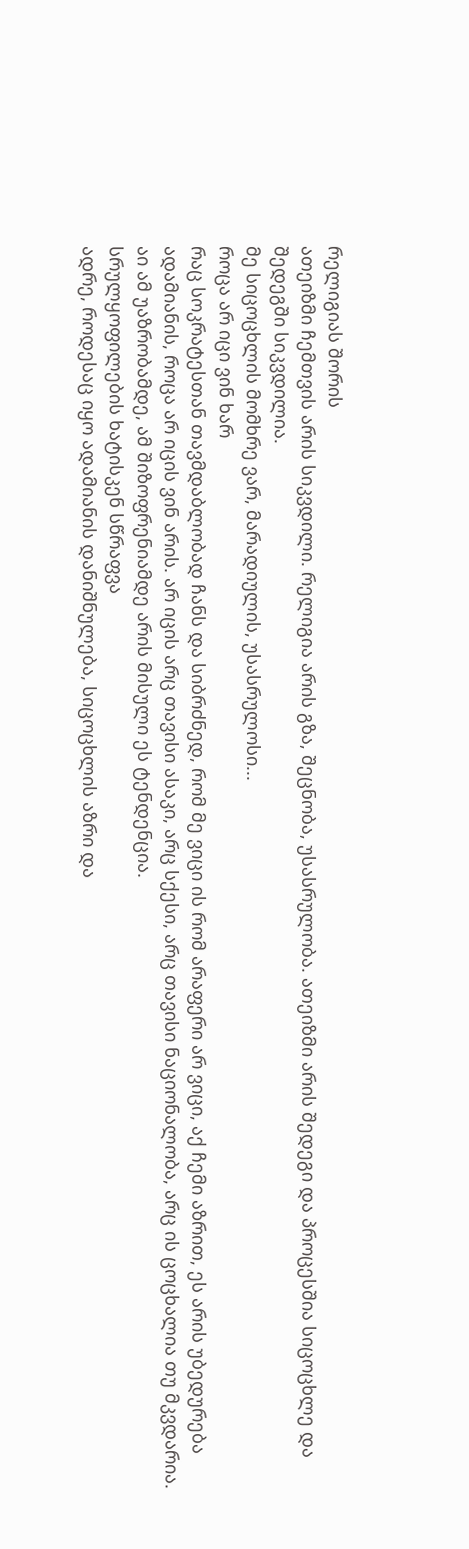რელიგიას შორის
ათეიზმი ჩემთვის არის სიკვდილი. რელიგია არის გზა, შეცნობა, უსასრულობა. ათეიზმი არის შედეგი და პროცესშია სიცოცხლე და შედეგში სიკვდილია.
მე სიცოცხლის მომხრე ვარ, მარადიულის, უსასრულოსი...
როცა არ იცი ვინ ხარ
რაც სოკრატესთან თავმდაბლობად ჩანს და სიბრძნედ, რომ მე ვიცი ის რომ არაფერი არ ვიცი, აქ ჩემი აზრით, ეს არის უბედურება ადამიანის, როცა არ იცის ვინ არის. არ იცის არც თავისი ასაკი, არც სქესი, არც თავისი ნაციონალობა, არც ის ცოცხალია თუ მკვდარია.
აი ამ უაზრობამდე, ამ შიზოფრენიამდე არის მისული ეს ტენდენცია.
სრულყოფილების ხატისკენ სწრაფვა
ადრე, როდესაც იყო ადამიანის დანიშნულება, სიცოცხლის აზრი და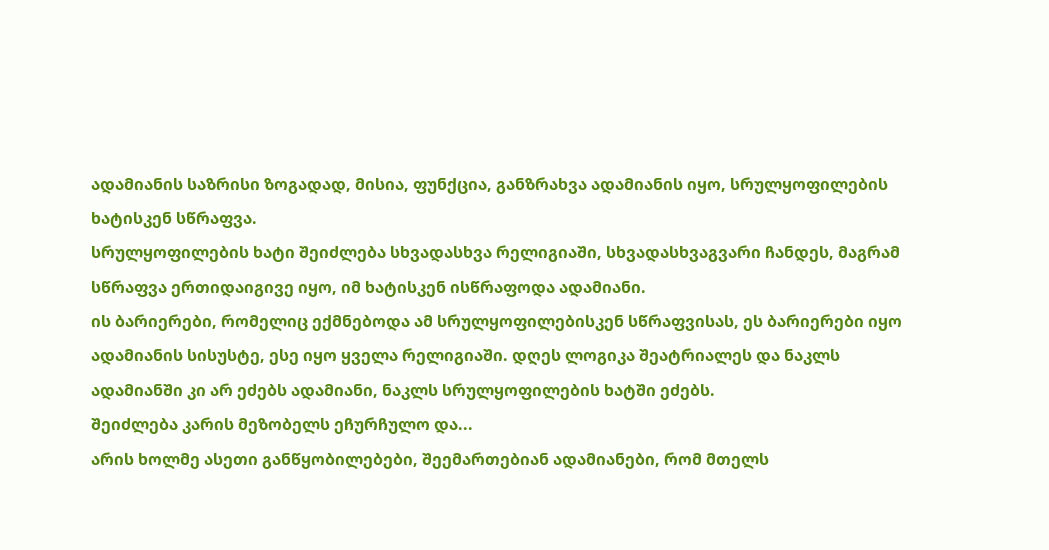ადამიანის საზრისი ზოგადად, მისია, ფუნქცია, განზრახვა ადამიანის იყო, სრულყოფილების ხატისკენ სწრაფვა.
სრულყოფილების ხატი შეიძლება სხვადასხვა რელიგიაში, სხვადასხვაგვარი ჩანდეს, მაგრამ სწრაფვა ერთიდაიგივე იყო, იმ ხატისკენ ისწრაფოდა ადამიანი.
ის ბარიერები, რომელიც ექმნებოდა ამ სრულყოფილებისკენ სწრაფვისას, ეს ბარიერები იყო ადამიანის სისუსტე, ესე იყო ყველა რელიგიაში. დღეს ლოგიკა შეატრიალეს და ნაკლს ადამიანში კი არ ეძებს ადამიანი, ნაკლს სრულყოფილების ხატში ეძებს.
შეიძლება კარის მეზობელს ეჩურჩულო და...
არის ხოლმე ასეთი განწყობილებები, შეემართებიან ადამიანები, რომ მთელს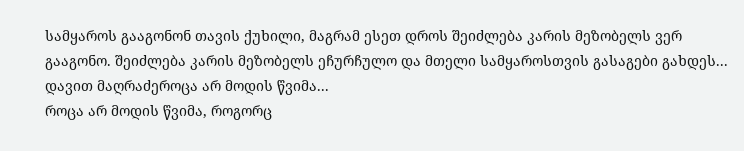სამყაროს გააგონონ თავის ქუხილი, მაგრამ ესეთ დროს შეიძლება კარის მეზობელს ვერ გააგონო. შეიძლება კარის მეზობელს ეჩურჩულო და მთელი სამყაროსთვის გასაგები გახდეს...
დავით მაღრაძეროცა არ მოდის წვიმა...
როცა არ მოდის წვიმა, როგორც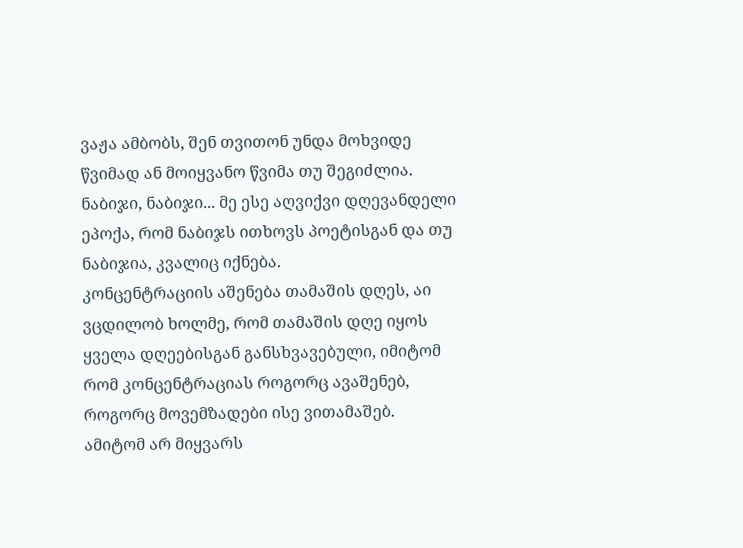ვაჟა ამბობს, შენ თვითონ უნდა მოხვიდე წვიმად ან მოიყვანო წვიმა თუ შეგიძლია.
ნაბიჯი, ნაბიჯი... მე ესე აღვიქვი დღევანდელი ეპოქა, რომ ნაბიჯს ითხოვს პოეტისგან და თუ ნაბიჯია, კვალიც იქნება.
კონცენტრაციის აშენება თამაშის დღეს, აი ვცდილობ ხოლმე, რომ თამაშის დღე იყოს ყველა დღეებისგან განსხვავებული, იმიტომ რომ კონცენტრაციას როგორც ავაშენებ, როგორც მოვემზადები ისე ვითამაშებ.
ამიტომ არ მიყვარს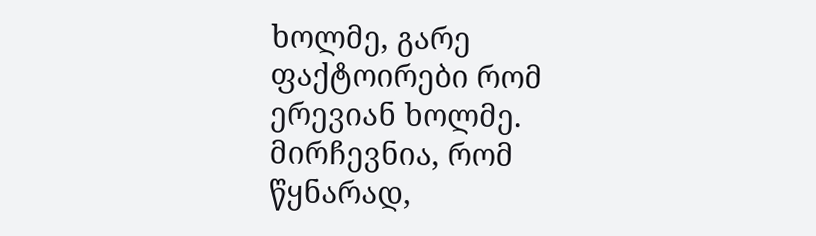ხოლმე, გარე ფაქტოირები რომ ერევიან ხოლმე. მირჩევნია, რომ წყნარად,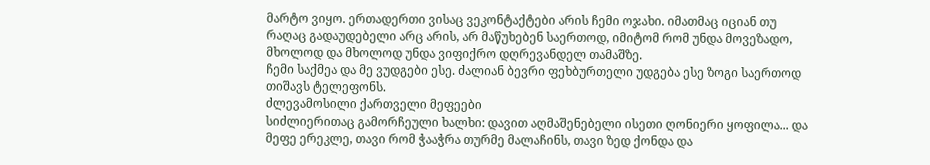მარტო ვიყო. ერთადერთი ვისაც ვეკონტაქტები არის ჩემი ოჯახი. იმათმაც იციან თუ რაღაც გადაუდებელი არც არის, არ მაწუხებენ საერთოდ, იმიტომ რომ უნდა მოვეზადო, მხოლოდ და მხოლოდ უნდა ვიფიქრო დღრევანდელ თამაშზე.
ჩემი საქმეა და მე ვუდგები ესე. ძალიან ბევრი ფეხბურთელი უდგება ესე ზოგი საერთოდ თიშავს ტელეფონს.
ძლევამოსილი ქართველი მეფეები
სიძლიერითაც გამორჩეული ხალხი: დავით აღმაშენებელი ისეთი ღონიერი ყოფილა... და მეფე ერეკლე, თავი რომ ჭააჭრა თურმე მალაჩინს, თავი ზედ ქონდა და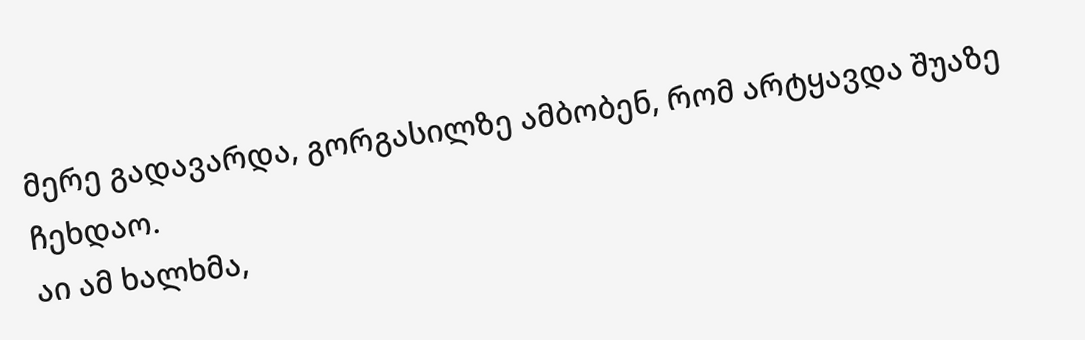მერე გადავარდა, გორგასილზე ამბობენ, რომ არტყავდა შუაზე ჩეხდაო.
აი ამ ხალხმა,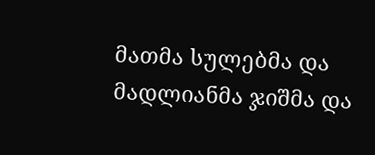მათმა სულებმა და მადლიანმა ჯიშმა და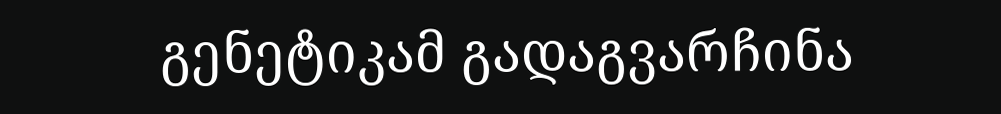გენეტიკამ გადაგვარჩინა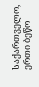საქართველო, ერთი ბეწო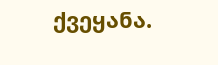ქვეყანა.